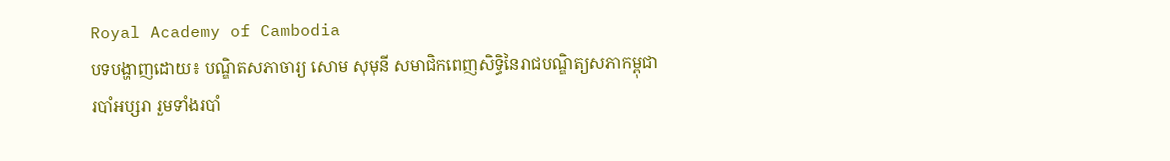Royal Academy of Cambodia
បទបង្ហាញដោយ៖ បណ្ឌិតសភាចារ្យ សោម សុមុនី សមាជិកពេញសិទ្ធិនៃរាជបណ្ឌិត្យសភាកម្ពុជា
របាំអប្សរា រួមទាំងរបាំ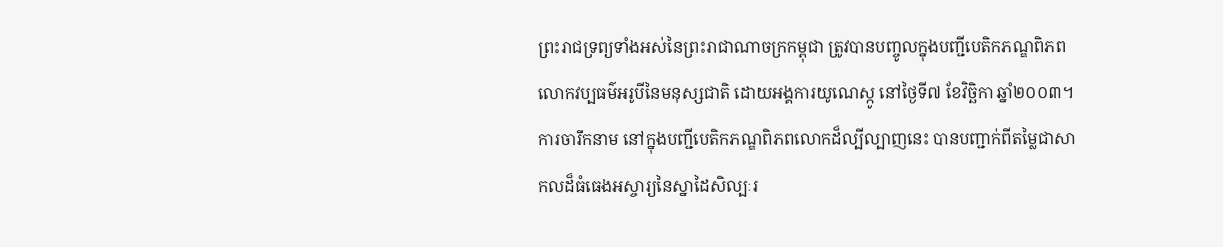ព្រះរាជទ្រព្យទាំងអស់នៃព្រះរាជាណាចក្រកម្ពុជា ត្រូវបានបញ្ចូលក្នុងបញ្ជីបេតិកភណ្ឌពិភពលោកវប្បធម៌អរូបីនៃមនុស្សជាតិ ដោយអង្គការយូណេស្កូ នៅថ្ងៃទី៧ ខែវិច្ឆិកា ឆ្នាំ២០០៣។ ការចារឹកនាម នៅក្នុងបញ្ជីបេតិកភណ្ឌពិភពលោកដ៏ល្បីល្បាញនេះ បានបញ្ជាក់ពីតម្លៃជាសាកលដ៏ធំធេងអស្ចារ្យនៃស្នាដៃសិល្បៈរ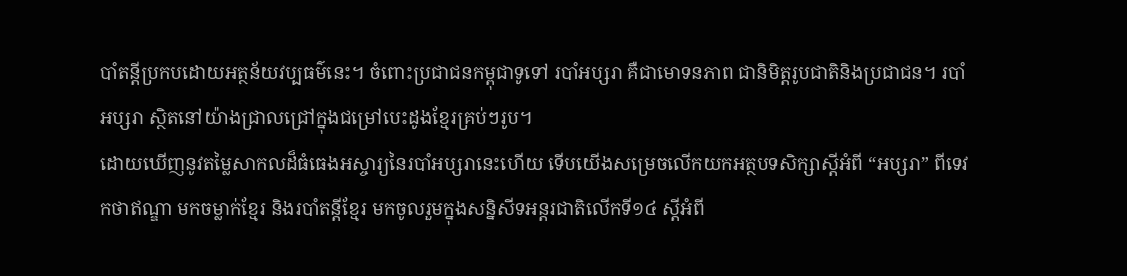បាំតន្តីប្រកបដោយអត្ថន័យវប្បធម៌នេះ។ ចំពោះប្រជាជនកម្ពុជាទូទៅ របាំអប្សរា គឺជាមោទនភាព ជានិមិត្ដរូបជាតិនិងប្រជាជន។ របាំអប្សរា ស្ថិតនៅយ៉ាងជ្រាលជ្រៅក្នុងជម្រៅបេះដូងខ្មែរគ្រប់ៗរូប។
ដោយឃើញនូវតម្លៃសាកលដ៏ធំធេងអស្ចារ្យនៃរបាំអប្សរានេះហើយ ទើបយើងសម្រេចលើកយកអត្ថបទសិក្សាស្តីអំពី “អប្សរា” ពីទេវកថាឥណ្ឌា មកចម្លាក់ខ្មែរ និងរបាំតន្តីខ្មែរ មកចូលរួមក្នុងសន្និសីទអន្តរជាតិលើកទី១៤ ស្តីអំពី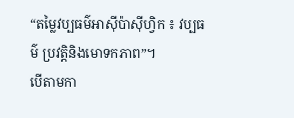“តម្លៃវប្បធម៌អាស៊ីប៉ាស៊ីហ្វិក ៖ វប្បធម៌ ប្រវត្តិនិងមោទកភាព”។
បើតាមកា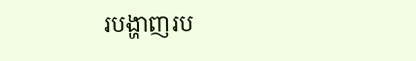របង្ហាញរប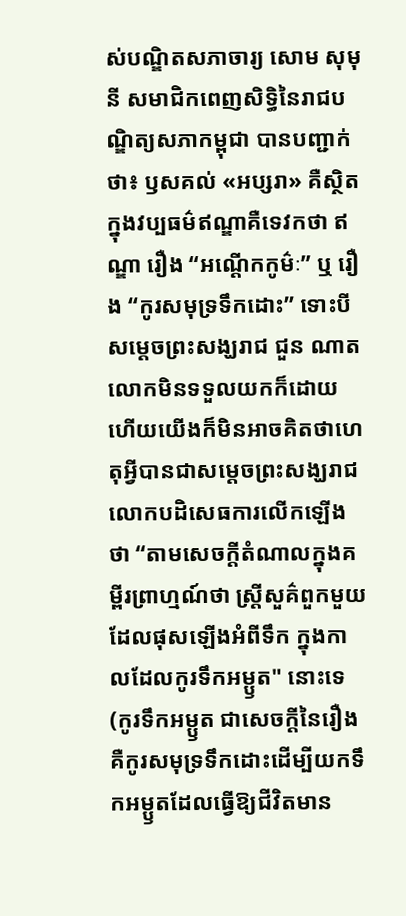ស់បណ្ឌិតសភាចារ្យ សោម សុមុនី សមាជិកពេញសិទ្ធិនៃរាជបណ្ឌិត្យសភាកម្ពុជា បានបញ្ជាក់ថា៖ ឫសគល់ «អប្សរា» គឺស្ថិតក្នុងវប្បធម៌ឥណ្ឌាគឺទេវកថា ឥណ្ឌា រឿង “អណ្ដើកកូម៌ៈ” ឬ រឿង “កូរសមុទ្រទឹកដោះ” ទោះបីសម្តេចព្រះសង្ឃរាជ ជួន ណាត លោកមិនទទួលយកក៏ដោយ ហើយយើងក៏មិនអាចគិតថាហេតុអ្វីបានជាសម្តេចព្រះសង្ឃរាជ លោកបដិសេធការលើកឡើងថា “តាមសេចក្តីតំណាលក្នុងគម្ពីរព្រាហ្មណ៍ថា ស្ត្រីសួគ៌ពួកមួយដែលផុសឡើងអំពីទឹក ក្នុងកាលដែលកូរទឹកអម្ឫត" នោះទេ (កូរទឹកអម្ឫត ជាសេចក្តីនៃរឿង គឺកូរសមុទ្រទឹកដោះដើម្បីយកទឹកអម្ឫតដែលធ្វើឱ្យជីវិតមាន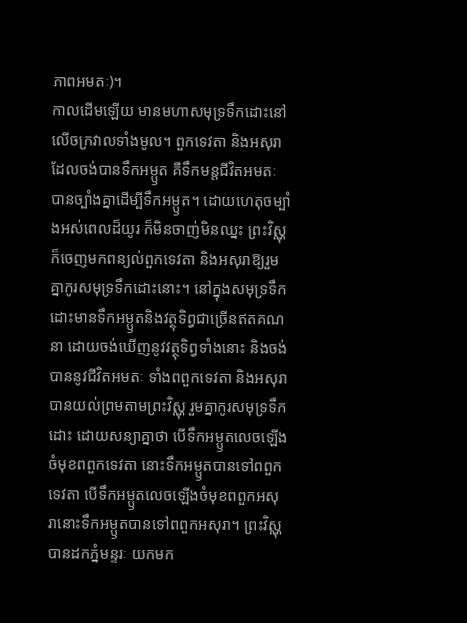ភាពអមតៈ)។
កាលដើមឡើយ មានមហាសមុទ្រទឹកដោះនៅលើចក្រវាលទាំងមូល។ ពួកទេវតា និងអសុរាដែលចង់បានទឹកអម្ឫត គឺទឹកមន្តជីវិតអមតៈ បានច្បាំងគ្នាដើម្បីទឹកអម្ឫត។ ដោយហេតុចម្បាំងអស់ពេលដ៏យូរ ក៏មិនចាញ់មិនឈ្នះ ព្រះវិស្ណុក៏ចេញមកពន្យល់ពួកទេវតា និងអសុរាឱ្យរួមគ្នាកូរសមុទ្រទឹកដោះនោះ។ នៅក្នុងសមុទ្រទឹកដោះមានទឹកអម្ឫតនិងវត្ថុទិព្វជាច្រើនឥតគណនា ដោយចង់ឃើញនូវវត្ថុទិព្វទាំងនោះ និងចង់បាននូវជីវិតអមតៈ ទាំងពពួកទេវតា និងអសុរាបានយល់ព្រមតាមព្រះវិស្ណុ រួមគ្នាកូរសមុទ្រទឹកដោះ ដោយសន្យាគ្នាថា បើទឹកអម្ឫតលេចឡើងចំមុខពពួកទេវតា នោះទឹកអម្ឫតបានទៅពពួកទេវតា បើទឹកអម្ឫតលេចឡើងចំមុខពពួកអសុរានោះទឹកអម្ឫតបានទៅពពួកអសុរា។ ព្រះវិស្ណុបានដកភ្នំមន្ទរៈ យកមក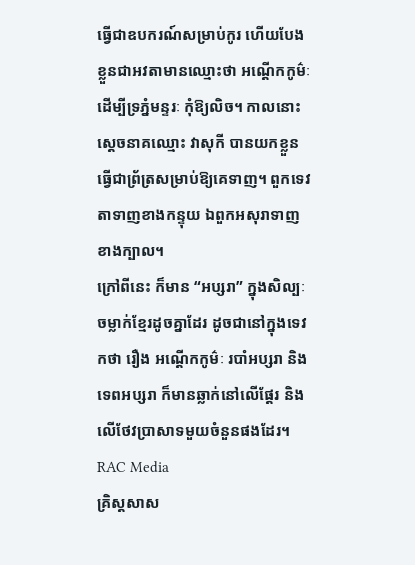ធ្វើជាឧបករណ៍សម្រាប់កូរ ហើយបែងខ្លួនជាអវតាមានឈ្មោះថា អណ្ដើកកូម៌ៈ ដើម្បីទ្រភ្នំមន្ទរៈ កុំឱ្យលិច។ កាលនោះ ស្ដេចនាគឈ្មោះ វាសុកី បានយកខ្លួនធ្វើជាព្រ័ត្រសម្រាប់ឱ្យគេទាញ។ ពួកទេវតាទាញខាងកន្ទុយ ឯពួកអសុរាទាញខាងក្បាល។
ក្រៅពីនេះ ក៏មាន “អប្សរា” ក្នុងសិល្បៈចម្លាក់ខ្មែរដូចគ្នាដែរ ដូចជានៅក្នុងទេវកថា រឿង អណ្តើកកូម៌ៈ របាំអប្សរា និងទេពអប្សរា ក៏មានឆ្លាក់នៅលើផ្តែរ និងលើថែវប្រាសាទមួយចំនួនផងដែរ។
RAC Media
គ្រិស្តសាស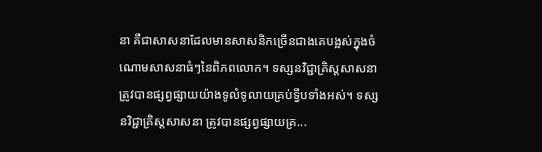នា គឺជាសាសនាដែលមានសាសនិកច្រើនជាងគេបង្អស់ក្នុងចំណោមសាសនាធំៗនៃពិភពលោក។ ទស្សនវិជ្ជាគ្រិស្តសាសនា ត្រូវបានផ្សព្វផ្សាយយ៉ាងទូលំទូលាយគ្រប់ទ្វីបទាំងអស់។ ទស្សនវិជ្ជាគ្រិស្តសាសនា ត្រូវបានផ្សព្វផ្សាយគ្រ...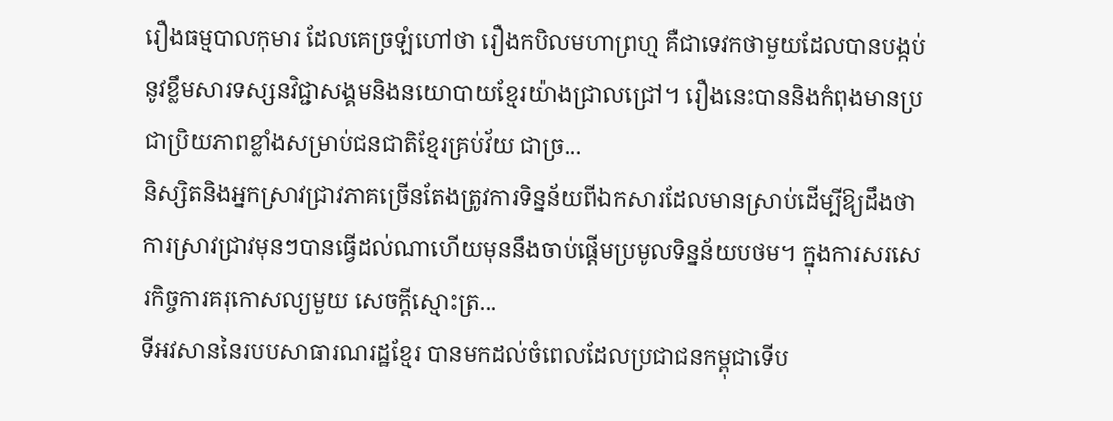រឿងធម្មបាលកុមារ ដែលគេច្រឡំហៅថា រឿងកបិលមហាព្រហ្ម គឺជាទេវកថាមួយដែលបានបង្កប់នូវខ្លឹមសារទស្សនវិជ្ជាសង្គមនិងនយោបាយខ្មែរយ៉ាងជ្រាលជ្រៅ។ រឿងនេះបាននិងកំពុងមានប្រជាប្រិយភាពខ្លាំងសម្រាប់ជនជាតិខ្មែរគ្រប់វ័យ ជាច្រ...
និស្សិតនិងអ្នកស្រាវជ្រាវភាគច្រើនតែងត្រូវការទិន្នន័យពីឯកសារដែលមានស្រាប់ដើម្បីឱ្យដឹងថា ការស្រាវជ្រាវមុនៗបានធ្វើដល់ណាហើយមុននឹងចាប់ផ្តើមប្រមូលទិន្នន័យបថម។ ក្នុងការសរសេរកិច្ចការគរុកោសល្យមួយ សេចក្តីស្មោះត្រ...
ទីអវសាននៃរបបសាធារណរដ្ឋខ្មែរ បានមកដល់ចំពេលដែលប្រជាជនកម្ពុជាទើប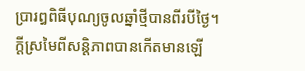ប្រារឰពិធីបុណ្យចូលឆ្នាំថ្មីបានពីរបីថ្ងៃ។ ក្តីស្រមៃពីសន្តិភាពបានកើតមានឡើ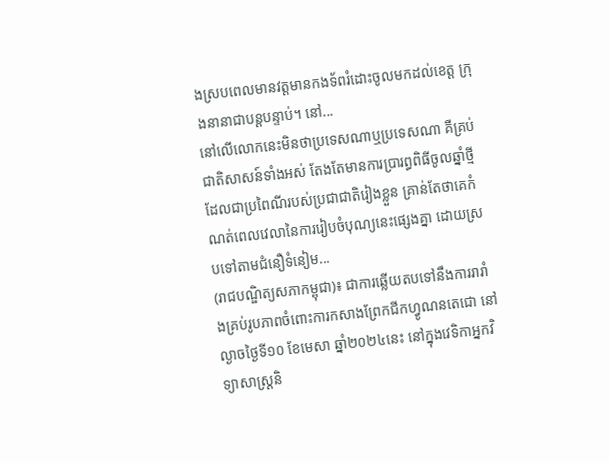ងស្របពេលមានវត្តមានកងទ័ពរំដោះចូលមកដល់ខេត្ត ក្រុងនានាជាបន្តបន្ទាប់។ នៅ...
នៅលើលោកនេះមិនថាប្រទេសណាឬប្រទេសណា គឺគ្រប់ជាតិសាសន៍ទាំងអស់ តែងតែមានការប្រារព្ធពិធីចូលឆ្នាំថ្មីដែលជាប្រពៃណីរបស់ប្រជាជាតិរៀងខ្លួន គ្រាន់តែថាគេកំណត់ពេលវេលានៃការរៀបចំបុណ្យនេះផ្សេងគ្នា ដោយស្របទៅតាមជំនឿទំនៀម...
(រាជបណ្ឌិត្យសភាកម្ពុជា)៖ ជាការឆ្លើយតបទៅនឹងការរារាំងគ្រប់រូបភាពចំពោះការកសាងព្រែកជីកហ្វូណនតេជោ នៅល្ងាចថ្ងៃទី១០ ខែមេសា ឆ្នាំ២០២៤នេះ នៅក្នុងវេទិកាអ្នកវិទ្យាសាស្ត្រនិ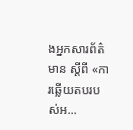ងអ្នកសារព័ត៌មាន ស្ដីពី «ការឆ្លើយតបរបស់អ...